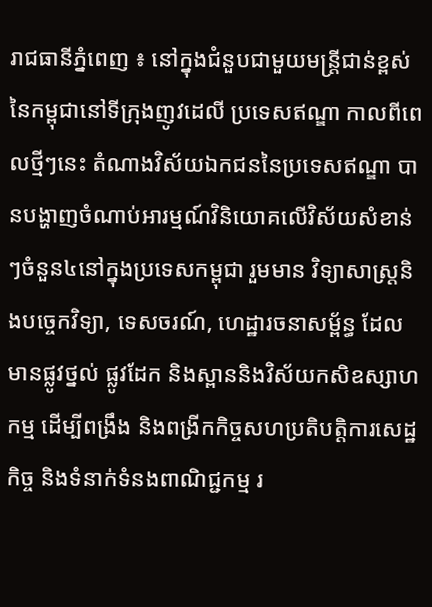រាជធានីភ្នំពេញ ៖ នៅក្នុងជំនួបជាមួយមន្ត្រីជាន់ខ្ពស់នៃកម្ពុជានៅទីក្រុងញូវដេលី ប្រទេសឥណ្ឌា កាលពីពេលថ្មីៗនេះ តំណាងវិស័យឯកជននៃប្រទេសឥណ្ឌា បានបង្ហាញចំណាប់អារម្មណ៍វិនិយោគលើវិស័យសំខាន់ៗចំនួន៤នៅក្នុងប្រទេសកម្ពុជា រួមមាន វិទ្យាសាស្ត្រនិងបចេ្ចកវិទ្យា, ទេសចរណ៍, ហេដ្ឋារចនាសម្ព័ន្ធ ដែលមានផ្លូវថ្នល់ ផ្លូវដែក និងស្ពាននិងវិស័យកសិឧស្សាហកម្ម ដើម្បីពង្រឹង និងពង្រីកកិច្ចសហប្រតិបត្តិការសេដ្ឋកិច្ច និងទំនាក់ទំនងពាណិជ្ជកម្ម រ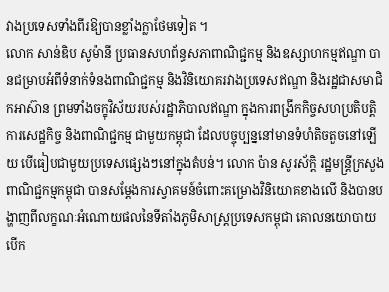វាងប្រទេសទាំងពីរឱ្យបានខ្លាំងក្លាថែមទៀត ។
លោក សាន់ឌិប សូម៉ានី ប្រធានសហព័ន្ធសភាពាណិជ្ជកម្ម និងឧស្សាហកម្មឥណ្ឌា បានជម្រាបអំពីទំនាក់ទំនងពាណិជ្ជកម្ម និងវិនិយោគរវាងប្រទេសឥណ្ឌា និងរដ្ឋជាសមាជិកអាស៊ាន ព្រមទាំងចក្ខុវិស័យរបស់រដ្ឋាភិបាលឥណ្ឌា ក្នុងការពង្រីកកិច្ចសហប្រតិបត្តិការសេដ្ឋកិច្ច និងពាណិជ្ជកម្ម ជាមួយកម្ពុជា ដែលបច្ចុប្បន្ននៅមានទំហំតិចតួចនៅឡើយ បើធៀបជាមួយប្រទេសផ្សេងៗនៅក្នុងតំបន់។ លោក ប៉ាន សូរស័ក្តិ រដ្ឋមន្ត្រីក្រសួងពាណិជ្ជកម្មកម្ពុជា បានសម្តែងការស្វាគមន៍ចំពោះគម្រោងវិនិយោគខាងលើ និងបានបង្ហាញពីលក្ខណៈអំណោយផលនៃទីតាំងភូមិសាស្ត្រប្រទេសកម្ពុជា គោលនយោបាយបើក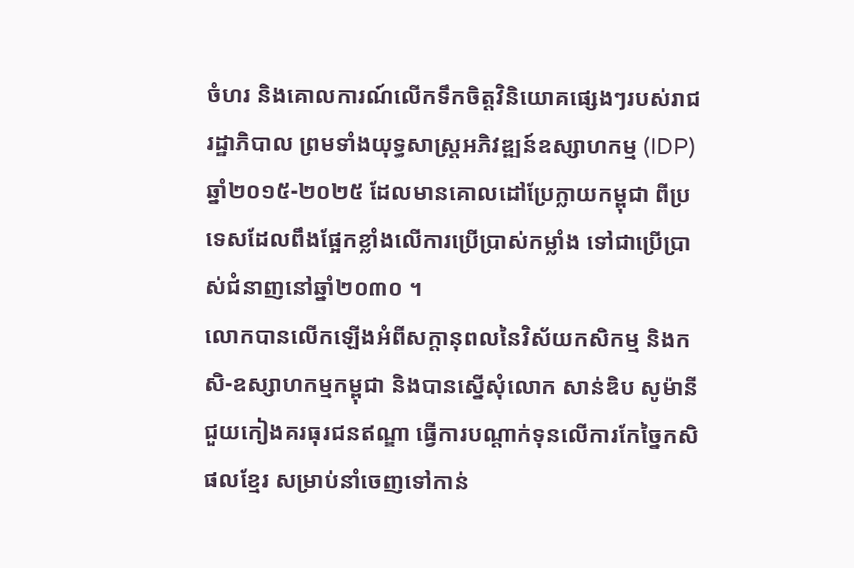ចំហរ និងគោលការណ៍លើកទឹកចិត្តវិនិយោគផ្សេងៗរបស់រាជរដ្ឋាភិបាល ព្រមទាំងយុទ្ធសាស្ត្រអភិវឌ្ឍន៍ឧស្សាហកម្ម (IDP) ឆ្នាំ២០១៥-២០២៥ ដែលមានគោលដៅប្រែក្លាយកម្ពុជា ពីប្រទេសដែលពឹងផ្អែកខ្លាំងលើការប្រើប្រាស់កម្លាំង ទៅជាប្រើប្រាស់ជំនាញនៅឆ្នាំ២០៣០ ។
លោកបានលើកឡើងអំពីសក្តានុពលនៃវិស័យកសិកម្ម និងកសិ-ឧស្សាហកម្មកម្ពុជា និងបានស្នើសុំលោក សាន់ឌិប សូម៉ានី ជួយកៀងគរធុរជនឥណ្ឌា ធ្វើការបណ្តាក់ទុនលើការកែច្នៃកសិផលខ្មែរ សម្រាប់នាំចេញទៅកាន់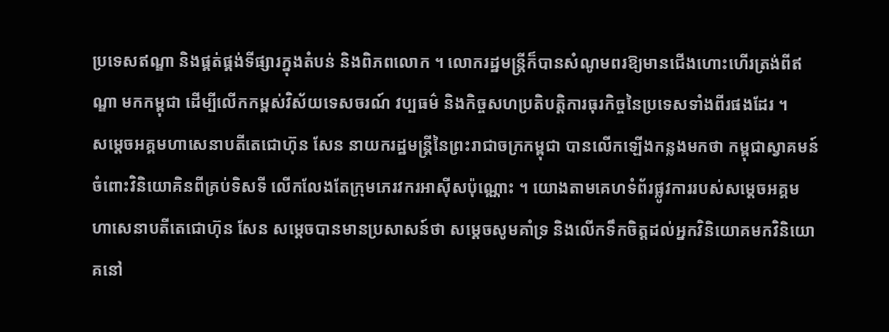ប្រទេសឥណ្ឌា និងផ្គត់ផ្គង់ទីផ្សារក្នុងតំបន់ និងពិភពលោក ។ លោករដ្ឋមន្ត្រីក៏បានសំណូមពរឱ្យមានជើងហោះហើរត្រង់ពីឥណ្ឌា មកកម្ពុជា ដើម្បីលើកកម្ពស់វិស័យទេសចរណ៍ វប្បធម៌ និងកិច្ចសហប្រតិបត្តិការធុរកិច្ចនៃប្រទេសទាំងពីរផងដែរ ។
សម្ដេចអគ្គមហាសេនាបតីតេជោហ៊ុន សែន នាយករដ្ឋមន្ត្រីនៃព្រះរាជាចក្រកម្ពុជា បានលើកឡើងកន្លងមកថា កម្ពុជាស្វាគមន៍ចំពោះវិនិយោគិនពីគ្រប់ទិសទី លើកលែងតែក្រុមភេរវករអាស៊ីសប៉ុណ្ណោះ ។ យោងតាមគេហទំព័រផ្លូវការរបស់សម្ដេចអគ្គមហាសេនាបតីតេជោហ៊ុន សែន សម្ដេចបានមានប្រសាសន៍ថា សម្ដេចសូមគាំទ្រ និងលើកទឹកចិត្តដល់អ្នកវិនិយោគមកវិនិយោគនៅ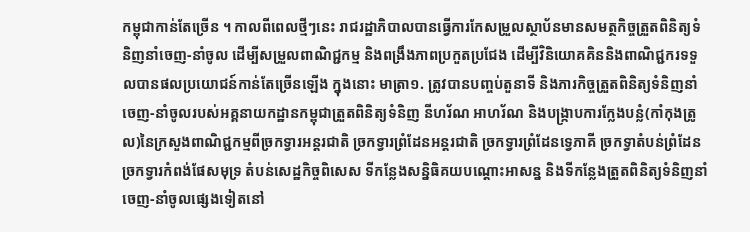កម្ពុជាកាន់តែច្រើន ។ កាលពីពេលថ្មីៗនេះ រាជរដ្ឋាភិបាលបានធ្វើការកែសម្រួលស្ថាប័នមានសមត្ថកិច្ចត្រួតពិនិត្យទំនិញនាំចេញ-នាំចូល ដើម្បីសម្រួលពាណិជ្ជកម្ម និងពង្រឹងភាពប្រកួតប្រជែង ដើម្បីវិនិយោគគិននិងពាណិជ្ជករទទួលបានផលប្រយោជន៍កាន់តែច្រើនឡើង ក្នុងនោះ មាត្រា១. ត្រូវបានបញ្ចប់តួនាទី និងភារកិច្ចត្រួតពិនិត្យទំនិញនាំចេញ-នាំចូលរបស់អគ្គនាយកដ្ឋានកម្ពុជាត្រួតពិនិត្យទំនិញ នីហរ័ណ អាហរ័ណ និងបង្ក្រាបការក្លែងបន្លំ(កាំកុងត្រូល)នៃក្រសួងពាណិជ្ជកម្មពីច្រកទ្វារអន្តរជាតិ ច្រកទ្វារព្រំដែនអន្តរជាតិ ច្រកទ្វារព្រំដែនទ្វេភាគី ច្រកទ្វាតំបន់ព្រំដែន ច្រកទ្វារកំពង់ផែសមុទ្រ តំបន់សេដ្ឋកិច្ចពិសេស ទីកន្លែងសន្និធិគយបណ្ដោះអាសន្ន និងទីកន្លែងត្រួតពិនិត្យទំនិញនាំចេញ-នាំចូលផ្សេងទៀតនៅ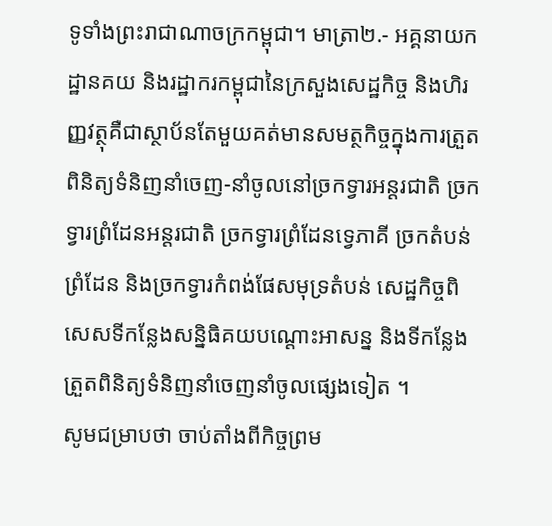ទូទាំងព្រះរាជាណាចក្រកម្ពុជា។ មាត្រា២.- អគ្គនាយកដ្ឋានគយ និងរដ្ឋាករកម្ពុជានៃក្រសួងសេដ្ឋកិច្ច និងហិរញ្ញវត្ថុគឺជាស្ថាប័នតែមួយគត់មានសមត្ថកិច្ចក្នុងការត្រួតពិនិត្យទំនិញនាំចេញ-នាំចូលនៅច្រកទ្វារអន្តរជាតិ ច្រកទ្វារព្រំដែនអន្តរជាតិ ច្រកទ្វារព្រំដែនទ្វេភាគី ច្រកតំបន់ព្រំដែន និងច្រកទ្វារកំពង់ផែសមុទ្រតំបន់ សេដ្ឋកិច្ចពិសេសទីកន្លែងសន្និធិគយបណ្ដោះអាសន្ន និងទីកន្លែងត្រួតពិនិត្យទំនិញនាំចេញនាំចូលផ្សេងទៀត ។
សូមជម្រាបថា ចាប់តាំងពីកិច្ចព្រម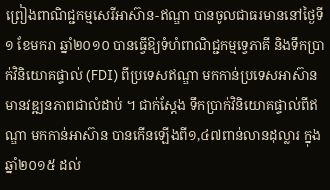ព្រៀងពាណិជ្ជកម្មសេរីអាស៊ាន-ឥណ្ឌា បានចូលជាធរមាននៅថ្ងៃទី១ ខែមករា ឆ្នាំ២០១០ បានធ្វើឱ្យទំហំពាណិជ្ជកម្មទ្វេភាគី និងទឹកប្រាក់វិនិយោគផ្ទាល់ (FDI) ពីប្រទេសឥណ្ឌា មកកាន់ប្រទេសអាស៊ាន មានវឌ្ឍនភាពជាលំដាប់ ។ ជាក់ស្តែង ទឹកប្រាក់វិនិយោគផ្ទាល់ពីឥណ្ឌា មកកាន់អាស៊ាន បានកើនឡើងពី១,៤៧ពាន់លានដុល្លារ ក្នុងឆ្នាំ២០១៥ ដល់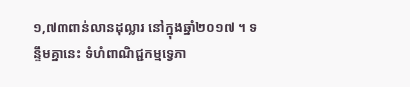១,៧៣ពាន់លានដុល្លារ នៅក្នុងឆ្នាំ២០១៧ ។ ទន្ទឹមគ្នានេះ ទំហំពាណិជ្ជកម្មទ្វេភា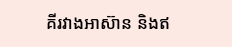គីរវាងអាស៊ាន និងឥ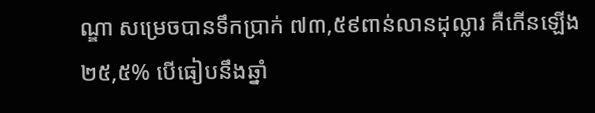ណ្ឌា សម្រេចបានទឹកប្រាក់ ៧៣,៥៩ពាន់លានដុល្លារ គឺកើនឡើង ២៥,៥% បើធៀបនឹងឆ្នាំ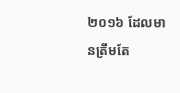២០១៦ ដែលមានត្រឹមតែ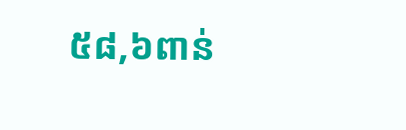៥៨,៦ពាន់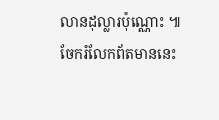លានដុល្លារប៉ុណ្ណោះ ៕
ចែករំលែកព័តមាននេះ